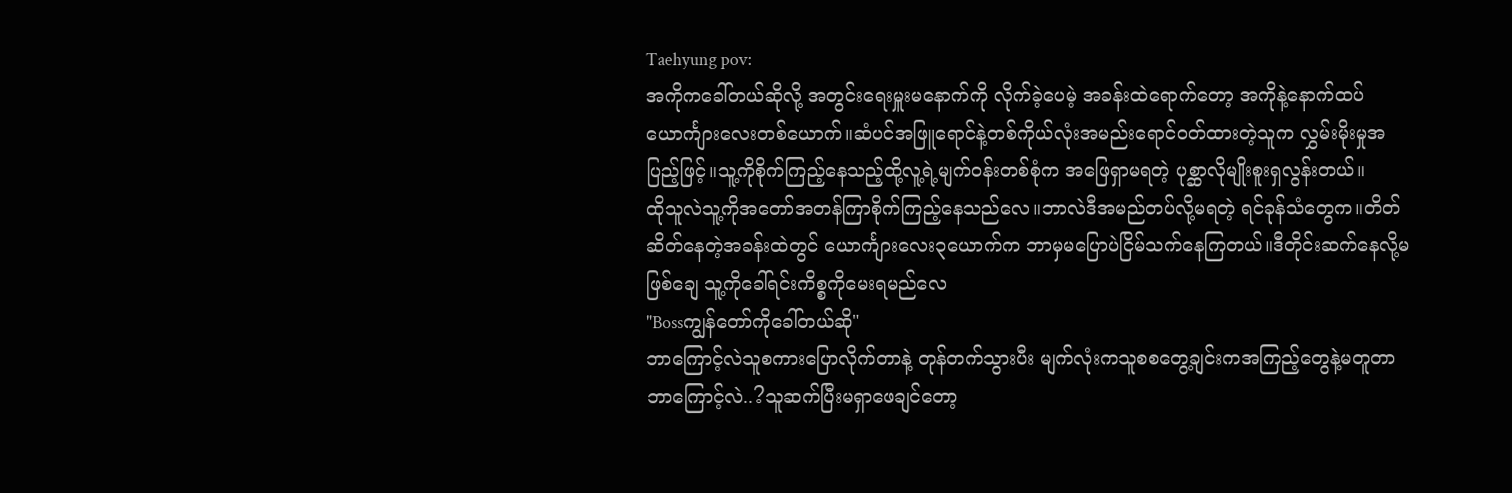Taehyung pov:
အကိုကခေါ်တယ်ဆိုလို့ အတွင်းရေးမှူးမနောက်ကို လိုက်ခဲ့ပေမဲ့ အခန်းထဲရောက်တော့ အကိုနဲ့နောက်ထပ် ယောင်္ကျားလေးတစ်ယောက်။ဆံပင်အဖြူရောင်နဲ့တစ်ကိုယ်လုံးအမည်းရောင်ဝတ်ထားတဲ့သူက လွှမ်းမိုးမှုအပြည့်ဖြင့်။သူ့ကိုစိုက်ကြည့်နေသည့်ထို့လူ့ရဲ့မျက်ဝန်းတစ်စုံက အဖြေရှာမရတဲ့ ပုစ္ဆာလိုမျိုးစူးရှလွန်းတယ်။
ထိုသူလဲသူ့ကိုအတော်အတန်ကြာစိုက်ကြည့်နေသည်လေ။ဘာလဲဒီအမည်တပ်လို့မရတဲ့ ရင်ခုန်သံတွေက။တိတ်ဆိတ်နေတဲ့အခန်းထဲတွင် ယောင်္ကျားလေး၃ယောက်က ဘာမှမပြောပဲငြိမ်သက်နေကြတယ်။ဒီတိုင်းဆက်နေလို့မဖြစ်ချေ သူ့ကိုခေါ်ရင်းကိစ္စကိုမေးရမည်လေ
"Bossကျွန်တော်ကိုခေါ်တယ်ဆို"
ဘာကြောင့်လဲသူစကားပြောလိုက်တာနဲ့ တုန်တက်သွားပီး မျက်လုံးကသူစစတွေ့ချင်းကအကြည့်တွေနဲ့မတူတာဘာကြောင့်လဲ..?သူဆက်ပြီးမရှာဖေချင်တော့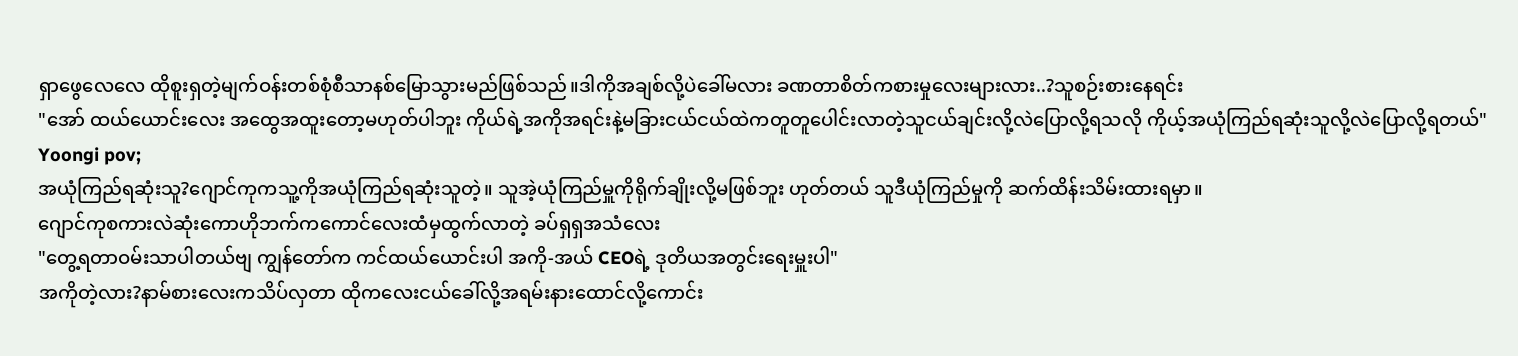ရှာဖွေလေလေ ထိုစူးရှတဲ့မျက်ဝန်းတစ်စုံစီသာနစ်မြောသွားမည်ဖြစ်သည်။ဒါကိုအချစ်လို့ပဲခေါ်မလား ခဏတာစိတ်ကစားမှုလေးများလား..?သူစဉ်းစားနေရင်း
"အော် ထယ်ယောင်းလေး အထွေအထူးတော့မဟုတ်ပါဘူး ကိုယ်ရဲ့အကိုအရင်းနဲ့မခြားငယ်ငယ်ထဲကတူတူပေါင်းလာတဲ့သူငယ်ချင်းလို့လဲပြောလို့ရသလို ကိုယ့်အယုံကြည်ရဆုံးသူလို့လဲပြောလို့ရတယ်"
Yoongi pov;
အယုံကြည်ရဆုံးသူ?ဂျောင်ကုကသူ့ကိုအယုံကြည်ရဆုံးသူတဲ့။ သူအဲ့ယုံကြည်မှူကိုရိုက်ချိုးလို့မဖြစ်ဘူး ဟုတ်တယ် သူဒီယုံကြည်မှုကို ဆက်ထိန်းသိမ်းထားရမှာ။
ဂျောင်ကုစကားလဲဆုံးကောဟိုဘက်ကကောင်လေးထံမှထွက်လာတဲ့ ခပ်ရှရှအသံလေး
"တွေ့ရတာဝမ်းသာပါတယ်ဗျ ကျွန်တော်က ကင်ထယ်ယောင်းပါ အကို-အယ် CEOရဲ့ ဒုတိယအတွင်းရေးမှူးပါ"
အကိုတဲ့လား?နာမ်စားလေးကသိပ်လှတာ ထိုကလေးငယ်ခေါ်လို့အရမ်းနားထောင်လို့ကောင်း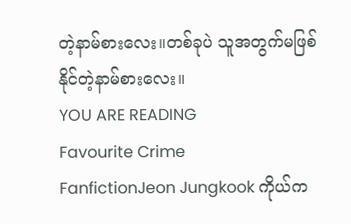တဲ့နာမ်စားလေး။တစ်ခုပဲ သူအတွက်မဖြစ်နိုင်တဲ့နာမ်စားလေး။
YOU ARE READING
Favourite Crime
FanfictionJeon Jungkook ကိုယ်က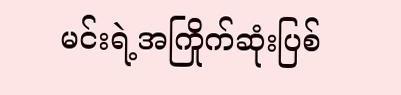မင်းရဲ့အကြိုက်ဆုံးပြစ်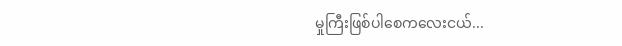မှုကြီးဖြစ်ပါစေကလေးငယ်...